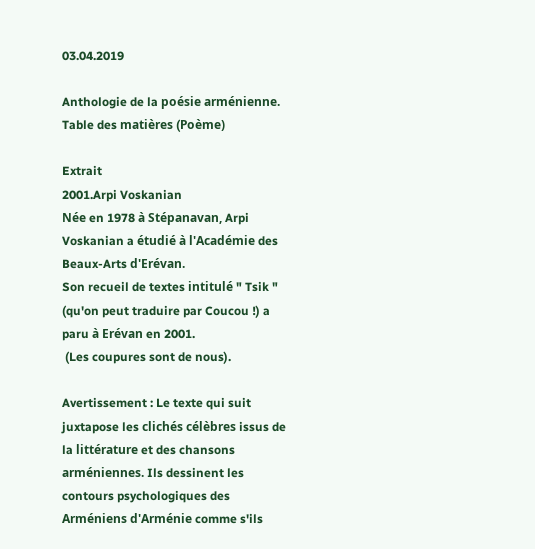03.04.2019

Anthologie de la poésie arménienne. Table des matières (Poème)

Extrait
2001.Arpi Voskanian
Née en 1978 à Stépanavan, Arpi Voskanian a étudié à l'Académie des Beaux-Arts d'Erévan.
Son recueil de textes intitulé " Tsik " (qu'on peut traduire par Coucou !) a paru à Erévan en 2001.
 (Les coupures sont de nous).

Avertissement : Le texte qui suit juxtapose les clichés célèbres issus de la littérature et des chansons arméniennes. Ils dessinent les contours psychologiques des Arméniens d'Arménie comme s'ils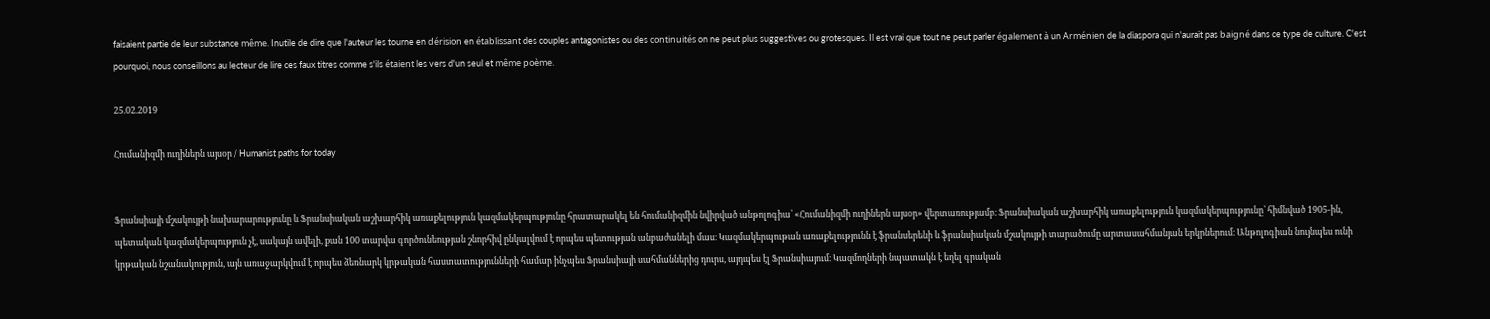faisaient partie de leur substance même. Inutile de dire que l'auteur les tourne en dérision en établissant des couples antagonistes ou des continuités on ne peut plus suggestives ou grotesques. Il est vrai que tout ne peut parler également à un Arménien de la diaspora qui n'aurait pas baigné dans ce type de culture. C'est pourquoi, nous conseillons au lecteur de lire ces faux titres comme s'ils étaient les vers d'un seul et même poème.

25.02.2019

Հումանիզմի ուղիներն այսօր / Humanist paths for today


Ֆրանսիայի մշակույթի նախարարությունը և Ֆրանսիական աշխարհիկ առաքելություն կազմակերպությունը հրատարակել են հումանիզմին նվիրված անթոլոգիա՝ «Հումանիզմի ուղիներն այսօր» վերտառությամբ։ Ֆրանսիական աշխարհիկ առաքելություն կազմակերպությունը՝ հիմնված 1905-ին, պետական կազմակերպություն չէ, սակայն ավելի, քան 100 տարվա գործունեության շնորհիվ ընկալվում է որպես պետության անբաժանելի մաս։ Կազմակերպութան առաքելությունն է ֆրանսերենի և ֆրանսիական մշակույթի տարածումը արտասահմանյան երկրներում։ Անթոլոգիան նույնպես ունի կրթական նշանակություն, այն առաջարկվում է որպես ձեռնարկ կրթական հաստատությունների համար ինչպես Ֆրանսիայի սահմաններից դուրս, այդպես էլ Ֆրանսիայում։ Կազմողների նպատակն է եղել գրական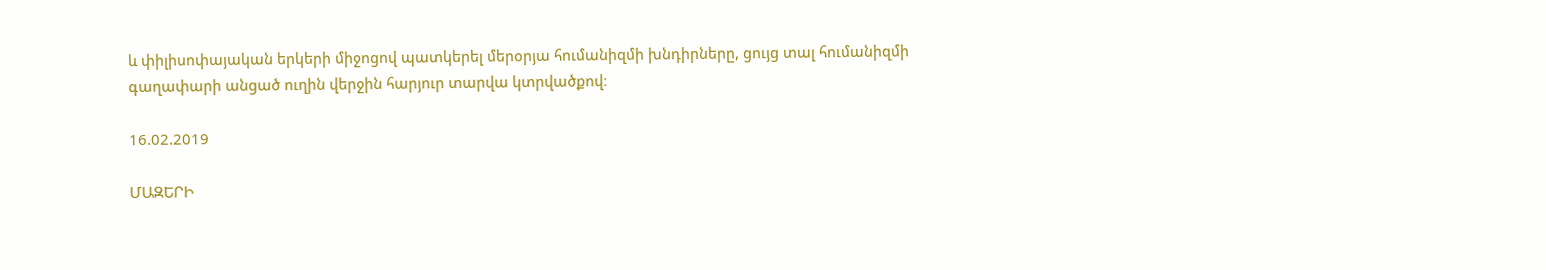և փիլիսոփայական երկերի միջոցով պատկերել մերօրյա հումանիզմի խնդիրները, ցույց տալ հումանիզմի գաղափարի անցած ուղին վերջին հարյուր տարվա կտրվածքով։

16.02.2019

ՄԱԶԵՐԻ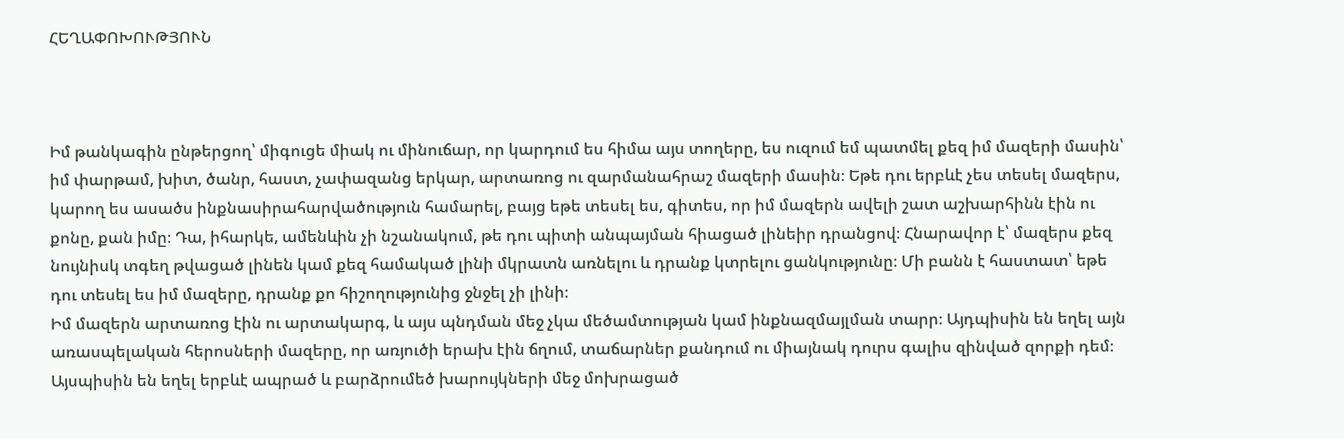ՀԵՂԱՓՈԽՈՒԹՅՈՒՆ



Իմ թանկագին ընթերցող՝ միգուցե միակ ու մինուճար, որ կարդում ես հիմա այս տողերը, ես ուզում եմ պատմել քեզ իմ մազերի մասին՝ իմ փարթամ, խիտ, ծանր, հաստ, չափազանց երկար, արտառոց ու զարմանահրաշ մազերի մասին։ Եթե դու երբևէ չես տեսել մազերս, կարող ես ասածս ինքնասիրահարվածություն համարել, բայց եթե տեսել ես, գիտես, որ իմ մազերն ավելի շատ աշխարհինն էին ու քոնը, քան իմը։ Դա, իհարկե, ամենևին չի նշանակում, թե դու պիտի անպայման հիացած լինեիր դրանցով։ Հնարավոր է՝ մազերս քեզ նույնիսկ տգեղ թվացած լինեն կամ քեզ համակած լինի մկրատն առնելու և դրանք կտրելու ցանկությունը։ Մի բանն է հաստատ՝ եթե դու տեսել ես իմ մազերը, դրանք քո հիշողությունից ջնջել չի լինի։
Իմ մազերն արտառոց էին ու արտակարգ, և այս պնդման մեջ չկա մեծամտության կամ ինքնազմայլման տարր։ Այդպիսին են եղել այն առասպելական հերոսների մազերը, որ առյուծի երախ էին ճղում, տաճարներ քանդում ու միայնակ դուրս գալիս զինված զորքի դեմ։ Այսպիսին են եղել երբևէ ապրած և բարձրումեծ խարույկների մեջ մոխրացած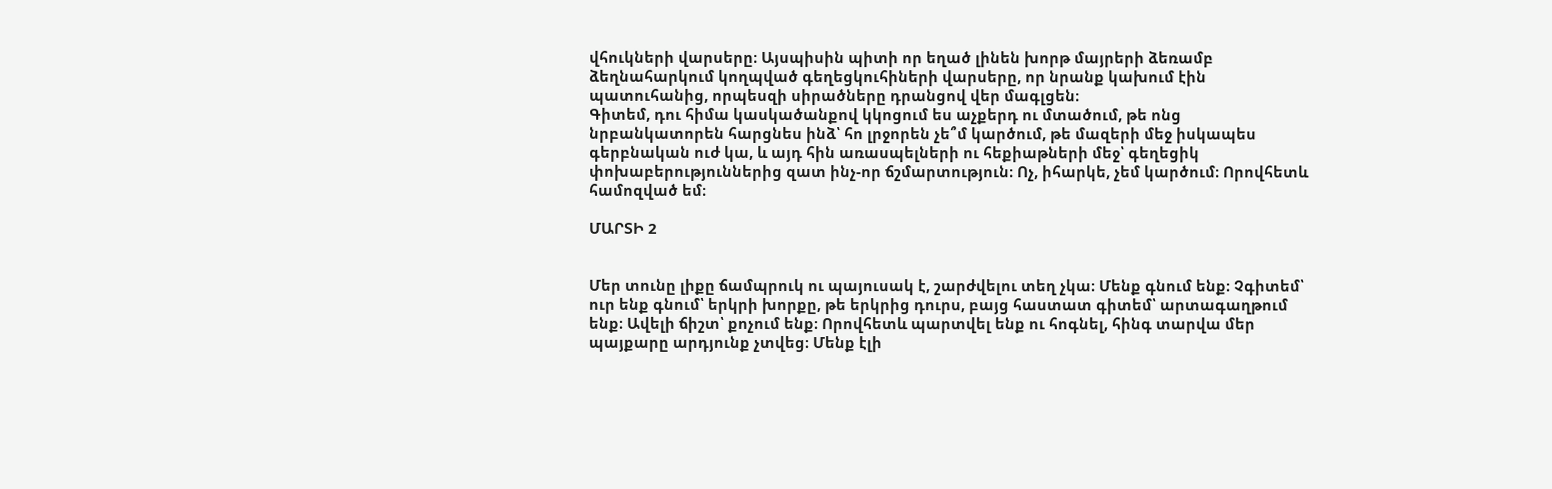վհուկների վարսերը։ Այսպիսին պիտի որ եղած լինեն խորթ մայրերի ձեռամբ ձեղնահարկում կողպված գեղեցկուհիների վարսերը, որ նրանք կախում էին պատուհանից, որպեսզի սիրածները դրանցով վեր մագլցեն։
Գիտեմ, դու հիմա կասկածանքով կկոցում ես աչքերդ ու մտածում, թե ոնց նրբանկատորեն հարցնես ինձ՝ հո լրջորեն չե՞մ կարծում, թե մազերի մեջ իսկապես գերբնական ուժ կա, և այդ հին առասպելների ու հեքիաթների մեջ՝ գեղեցիկ փոխաբերություններից զատ ինչ-որ ճշմարտություն։ Ոչ, իհարկե, չեմ կարծում։ Որովհետև համոզված եմ։

ՄԱՐՏԻ 2


Մեր տունը լիքը ճամպրուկ ու պայուսակ է, շարժվելու տեղ չկա։ Մենք գնում ենք։ Չգիտեմ՝ ուր ենք գնում՝ երկրի խորքը, թե երկրից դուրս, բայց հաստատ գիտեմ՝ արտագաղթում ենք։ Ավելի ճիշտ՝ քոչում ենք։ Որովհետև պարտվել ենք ու հոգնել, հինգ տարվա մեր պայքարը արդյունք չտվեց։ Մենք էլի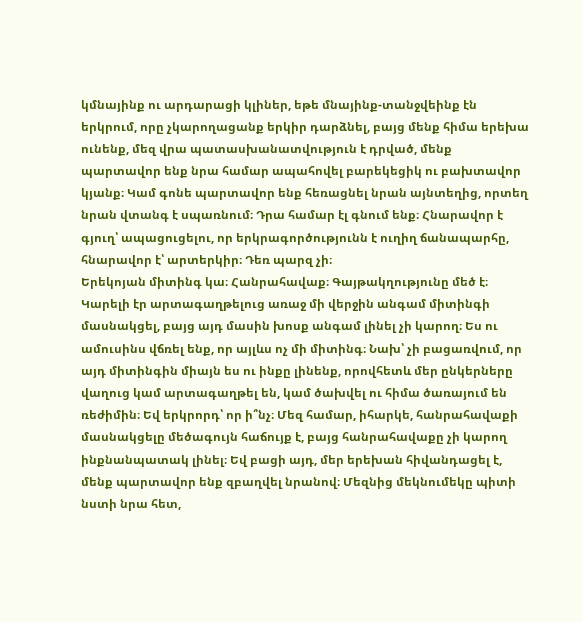կմնայինք ու արդարացի կլիներ, եթե մնայինք-տանջվեինք էն երկրում, որը չկարողացանք երկիր դարձնել, բայց մենք հիմա երեխա ունենք, մեզ վրա պատասխանատվություն է դրված, մենք պարտավոր ենք նրա համար ապահովել բարեկեցիկ ու բախտավոր կյանք։ Կամ գոնե պարտավոր ենք հեռացնել նրան այնտեղից, որտեղ նրան վտանգ է սպառնում։ Դրա համար էլ գնում ենք։ Հնարավոր է գյուղ՝ ապացուցելու, որ երկրագործությունն է ուղիղ ճանապարհը, հնարավոր է՝ արտերկիր։ Դեռ պարզ չի։
Երեկոյան միտինգ կա։ Հանրահավաք։ Գայթակղությունը մեծ է։ Կարելի էր արտագաղթելուց առաջ մի վերջին անգամ միտինգի մասնակցել, բայց այդ մասին խոսք անգամ լինել չի կարող։ Ես ու ամուսինս վճռել ենք, որ այլևս ոչ մի միտինգ։ Նախ՝ չի բացառվում, որ այդ միտինգին միայն ես ու ինքը լինենք, որովհետև մեր ընկերները վաղուց կամ արտագաղթել են, կամ ծախվել ու հիմա ծառայում են ռեժիմին։ Եվ երկրորդ՝ որ ի՞նչ։ Մեզ համար, իհարկե, հանրահավաքի մասնակցելը մեծագույն հաճույք է, բայց հանրահավաքը չի կարող ինքնանպատակ լինել։ Եվ բացի այդ, մեր երեխան հիվանդացել է, մենք պարտավոր ենք զբաղվել նրանով։ Մեզնից մեկնումեկը պիտի նստի նրա հետ,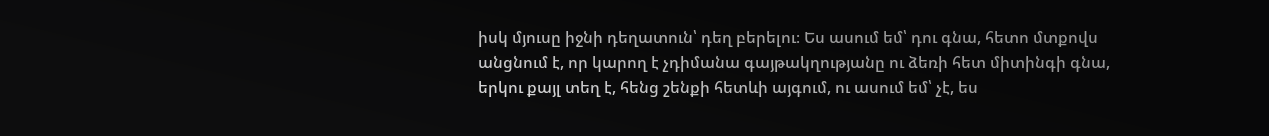իսկ մյուսը իջնի դեղատուն՝ դեղ բերելու։ Ես ասում եմ՝ դու գնա, հետո մտքովս անցնում է, որ կարող է չդիմանա գայթակղությանը ու ձեռի հետ միտինգի գնա, երկու քայլ տեղ է, հենց շենքի հետևի այգում, ու ասում եմ՝ չէ, ես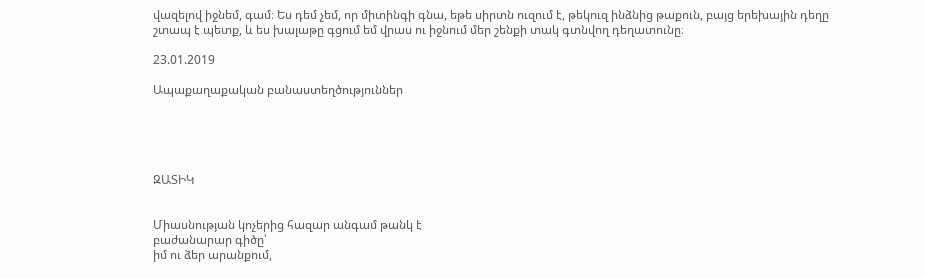վազելով իջնեմ, գամ։ Ես դեմ չեմ, որ միտինգի գնա, եթե սիրտն ուզում է, թեկուզ ինձնից թաքուն, բայց երեխային դեղը շտապ է պետք, և ես խալաթը գցում եմ վրաս ու իջնում մեր շենքի տակ գտնվող դեղատունը։

23.01.2019

Ապաքաղաքական բանաստեղծություններ





ԶԱՏԻԿ


Միասնության կոչերից հազար անգամ թանկ է
բաժանարար գիծը՝
իմ ու ձեր արանքում,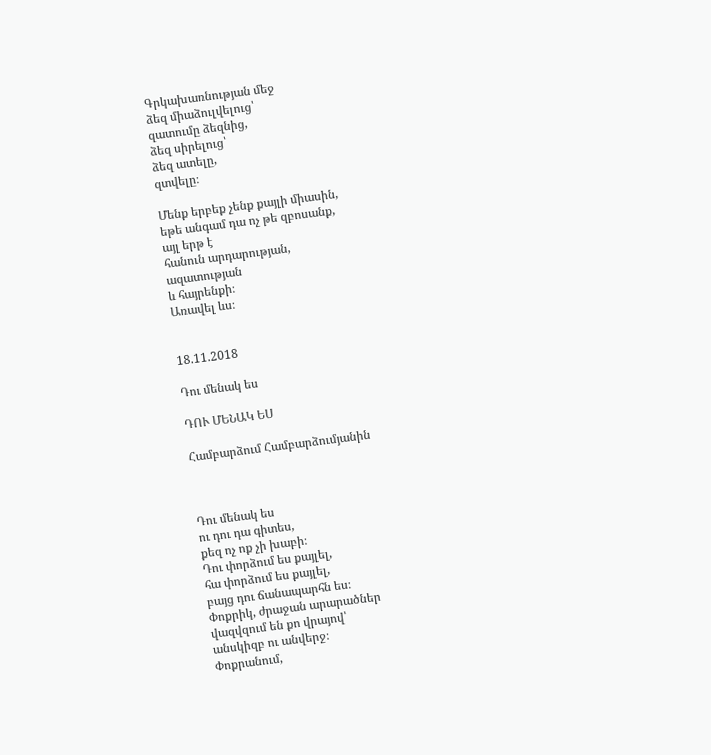Գրկախառնության մեջ
ձեզ միաձուլվելուց՝
զատումը ձեզնից,
ձեզ սիրելուց՝
ձեզ ատելը,
զտվելը։

Մենք երբեք չենք քայլի միասին,
եթե անգամ դա ոչ թե զբոսանք,
այլ երթ է
հանուն արդարության,
ազատության
և հայրենքի։
Առավել ևս։


18.11.2018

Դու մենակ ես

ԴՈՒ ՄԵՆԱԿ ԵՍ

Համբարձում Համբարձումյանին



Դու մենակ ես
ու դու դա գիտես,
քեզ ոչ ոք չի խաբի։
Դու փորձում ես քայլել,
հա փորձում ես քայլել,
բայց դու ճանապարհն ես։
Փոքրիկ, ժրաջան արարածներ
վազվզում են քո վրայով՝
անսկիզբ ու անվերջ։
Փոքրանում,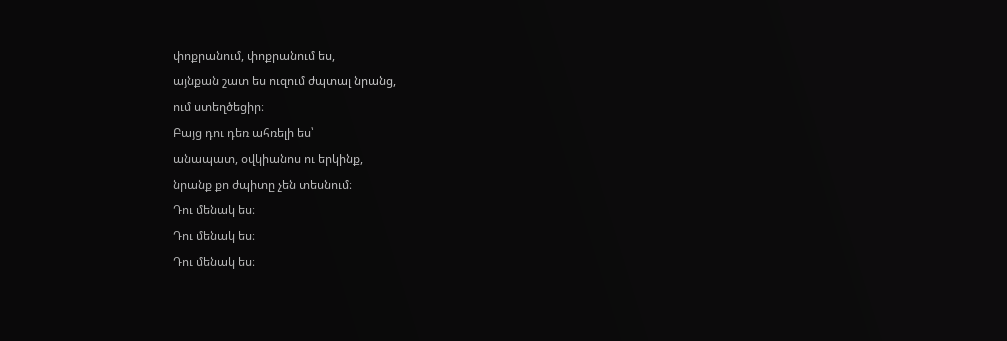փոքրանում, փոքրանում ես,
այնքան շատ ես ուզում ժպտալ նրանց,
ում ստեղծեցիր։
Բայց դու դեռ ահռելի ես՝
անապատ, օվկիանոս ու երկինք,
նրանք քո ժպիտը չեն տեսնում։
Դու մենակ ես։
Դու մենակ ես։
Դու մենակ ես։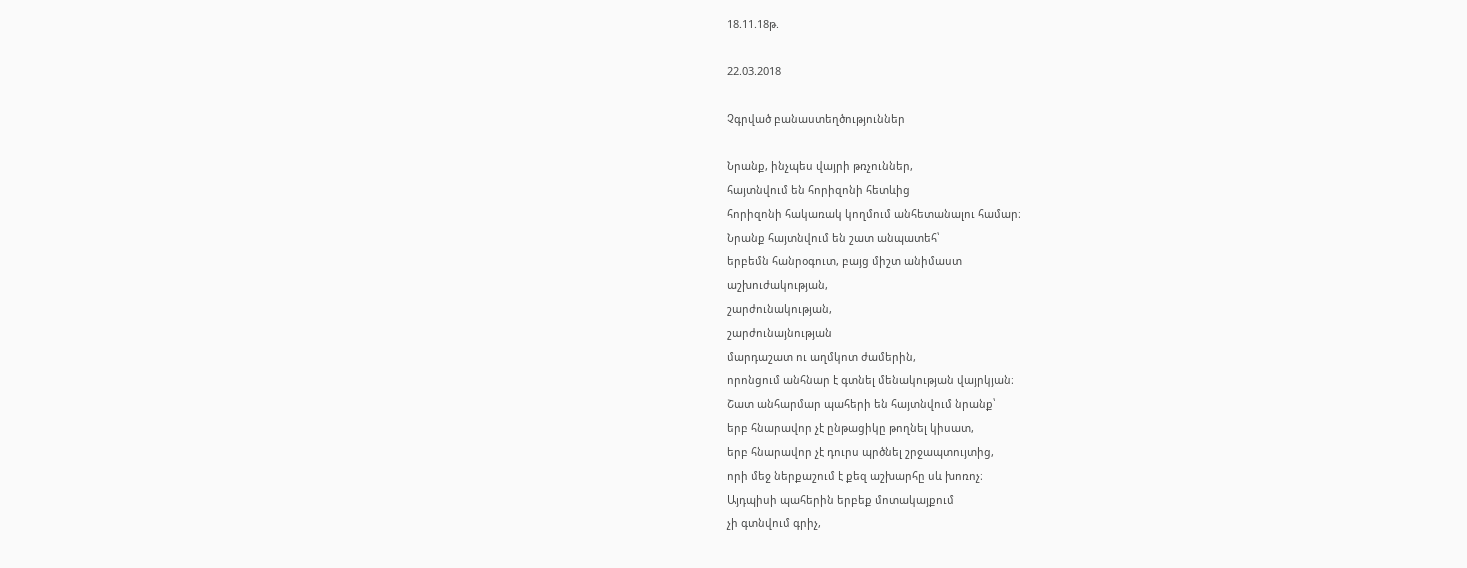18.11.18թ.

22.03.2018

Չգրված բանաստեղծություններ

Նրանք, ինչպես վայրի թռչուններ,
հայտնվում են հորիզոնի հետևից
հորիզոնի հակառակ կողմում անհետանալու համար։
Նրանք հայտնվում են շատ անպատեհ՝
երբեմն հանրօգուտ, բայց միշտ անիմաստ
աշխուժակության,
շարժունակության,
շարժունայնության
մարդաշատ ու աղմկոտ ժամերին,
որոնցում անհնար է գտնել մենակության վայրկյան։
Շատ անհարմար պահերի են հայտնվում նրանք՝
երբ հնարավոր չէ ընթացիկը թողնել կիսատ,
երբ հնարավոր չէ դուրս պրծնել շրջապտույտից,
որի մեջ ներքաշում է քեզ աշխարհը սև խոռոչ։
Այդպիսի պահերին երբեք մոտակայքում
չի գտնվում գրիչ,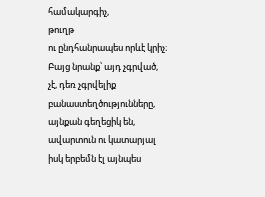համակարգիչ,
թուղթ
ու ընդհանրապես որևէ կրիչ։
Բայց նրանք՝ այդ չգրված,
չէ, դեռ չգրվելիք բանաստեղծությունները,
այնքան գեղեցիկ են, ավարտուն ու կատարյալ
իսկ երբեմն էլ այնպես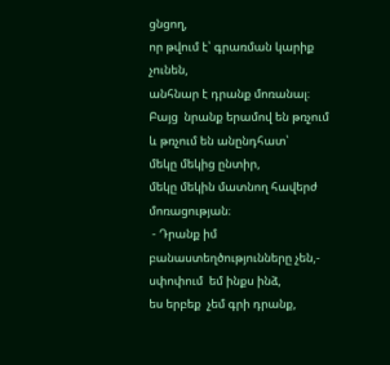ցնցող,
որ թվում է՝ գրառման կարիք չունեն,
անհնար է դրանք մոռանալ։
Բայց  նրանք երամով են թռչում
և թռչում են անընդհատ՝
մեկը մեկից ընտիր,
մեկը մեկին մատնող հավերժ մոռացության։
 - Դրանք իմ բանաստեղծությունները չեն,-
սփոփում  եմ ինքս ինձ,
ես երբեք  չեմ գրի դրանք,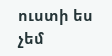ուստի ես չեմ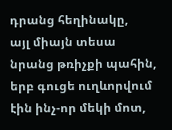դրանց հեղինակը,
այլ միայն տեսա նրանց թռիչքի պահին,
երբ գուցե ուղևորվում էին ինչ-որ մեկի մոտ,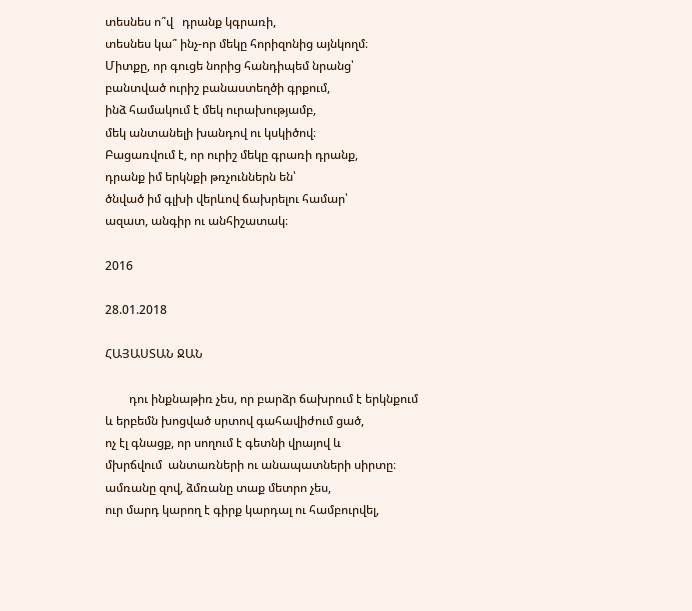տեսնես ո՞վ   դրանք կգրառի,
տեսնես կա՞ ինչ-որ մեկը հորիզոնից այնկողմ։
Միտքը, որ գուցե նորից հանդիպեմ նրանց՝
բանտված ուրիշ բանաստեղծի գրքում,
ինձ համակում է մեկ ուրախությամբ,
մեկ անտանելի խանդով ու կսկիծով։
Բացառվում է, որ ուրիշ մեկը գրառի դրանք,
դրանք իմ երկնքի թռչուններն են՝
ծնված իմ գլխի վերևով ճախրելու համար՝
ազատ, անգիր ու անհիշատակ։

2016

28.01.2018

ՀԱՅԱՍՏԱՆ ՋԱՆ

        դու ինքնաթիռ չես, որ բարձր ճախրում է երկնքում
և երբեմն խոցված սրտով գահավիժում ցած,
ոչ էլ գնացք, որ սողում է գետնի վրայով և
մխրճվում  անտառների ու անապատների սիրտը։
ամռանը զով, ձմռանը տաք մետրո չես,
ուր մարդ կարող է գիրք կարդալ ու համբուրվել,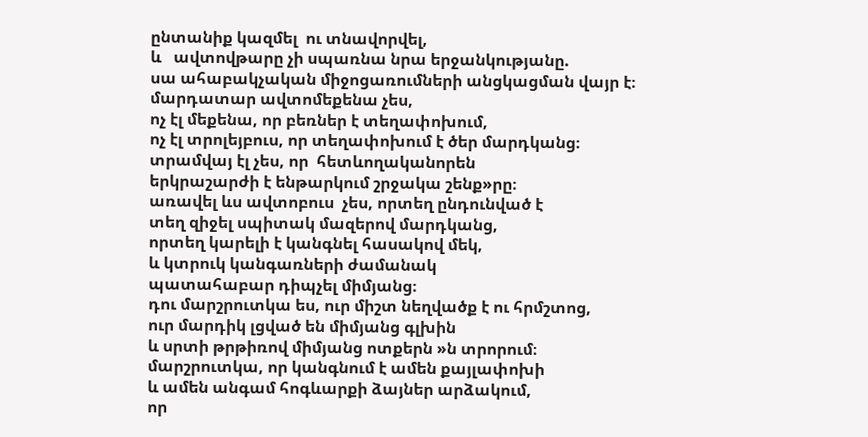ընտանիք կազմել  ու տնավորվել,
և   ավտովթարը չի սպառնա նրա երջանկությանը.
սա ահաբակչական միջոցառումների անցկացման վայր է։
մարդատար ավտոմեքենա չես,
ոչ էլ մեքենա, որ բեռներ է տեղափոխում,
ոչ էլ տրոլեյբուս, որ տեղափոխում է ծեր մարդկանց։
տրամվայ էլ չես, որ  հետևողականորեն
երկրաշարժի է ենթարկում շրջակա շենք»րը։
առավել ևս ավտոբուս  չես, որտեղ ընդունված է
տեղ զիջել սպիտակ մազերով մարդկանց,
որտեղ կարելի է կանգնել հասակով մեկ,
և կտրուկ կանգառների ժամանակ
պատահաբար դիպչել միմյանց։
դու մարշրուտկա ես, ուր միշտ նեղվածք է ու հրմշտոց,
ուր մարդիկ լցված են միմյանց գլխին
և սրտի թրթիռով միմյանց ոտքերն »ն տրորում։
մարշրուտկա, որ կանգնում է ամեն քայլափոխի
և ամեն անգամ հոգևարքի ձայներ արձակում,
որ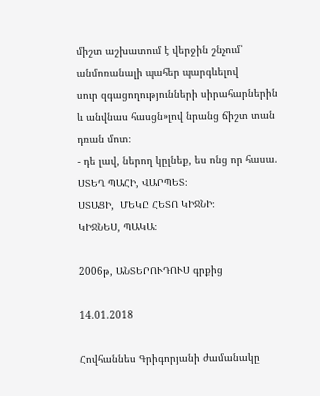միշտ աշխատում է վերջին շնչում՝
անմոռանալի պահեր պարգևելով
սուր զգացողությունների սիրահարներին
և անվնաս հասցն»լով նրանց ճիշտ տան դռան մոտ։
- դե լավ, ներող կըլնեք, ես ոնց որ հասա.
ՍՏԵՂ ՊԱՀԻ, ՎԱՐՊԵՏ։
ՍՏԱՑԻ,  ՄԵԿԸ ՀԵՏՈ ԿԻՋՆԻ։
ԿԻՋՆԵՍ, ՊԱԿԱ։

2006թ, ԱՆՏԵՐՈՒԴՈՒՍ գրքից

14.01.2018

Հովհաննես Գրիգորյանի ժամանակը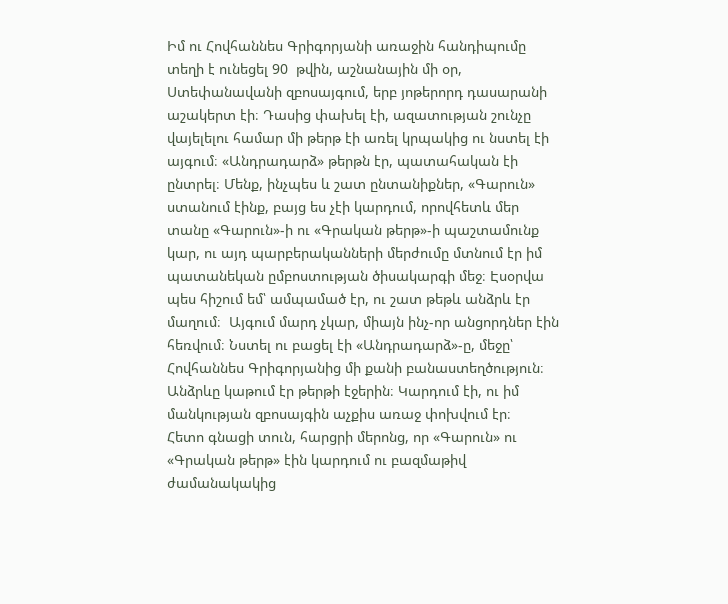Իմ ու Հովհաննես Գրիգորյանի առաջին հանդիպումը տեղի է ունեցել 90  թվին, աշնանային մի օր, Ստեփանավանի զբոսայգում, երբ յոթերորդ դասարանի աշակերտ էի։ Դասից փախել էի, ազատության շունչը վայելելու համար մի թերթ էի առել կրպակից ու նստել էի այգում։ «Անդրադարձ» թերթն էր, պատահական էի ընտրել։ Մենք, ինչպես և շատ ընտանիքներ, «Գարուն» ստանում էինք, բայց ես չէի կարդում, որովհետև մեր տանը «Գարուն»-ի ու «Գրական թերթ»-ի պաշտամունք կար, ու այդ պարբերականների մերժումը մտնում էր իմ պատանեկան ըմբոստության ծիսակարգի մեջ։ Էսօրվա պես հիշում եմ՝ ամպամած էր, ու շատ թեթև անձրև էր մաղում։  Այգում մարդ չկար, միայն ինչ-որ անցորդներ էին հեռվում։ Նստել ու բացել էի «Անդրադարձ»-ը, մեջը՝ Հովհաննես Գրիգորյանից մի քանի բանաստեղծություն։ Անձրևը կաթում էր թերթի էջերին։ Կարդում էի, ու իմ մանկության զբոսայգին աչքիս առաջ փոխվում էր։
Հետո գնացի տուն, հարցրի մերոնց, որ «Գարուն» ու «Գրական թերթ» էին կարդում ու բազմաթիվ ժամանակակից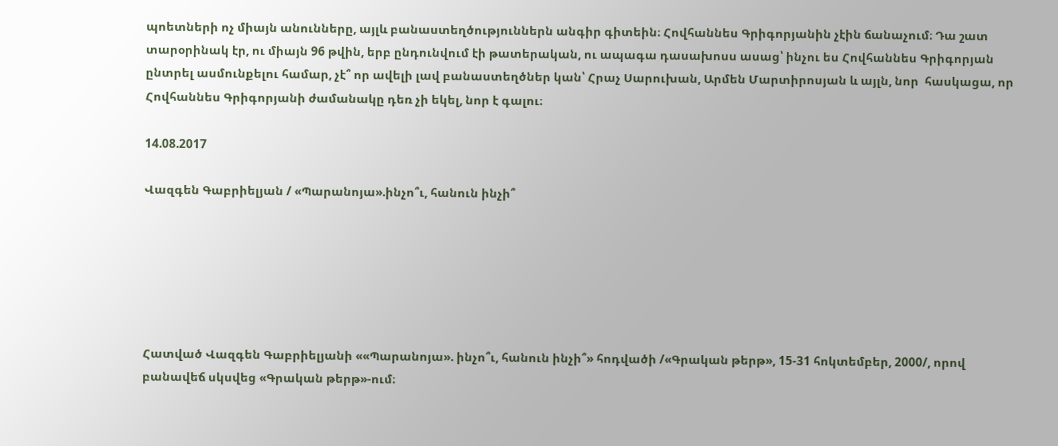պոետների ոչ միայն անունները, այլև բանաստեղծություններն անգիր գիտեին։ Հովհաննես Գրիգորյանին չէին ճանաչում։ Դա շատ տարօրինակ էր, ու միայն 96 թվին, երբ ընդունվում էի թատերական, ու ապագա դասախոսս ասաց՝ ինչու ես Հովհաննես Գրիգորյան ընտրել ասմունքելու համար, չէ՞ որ ավելի լավ բանաստեղծներ կան՝ Հրաչ Սարուխան, Արմեն Մարտիրոսյան և այլն, նոր  հասկացա, որ Հովհաննես Գրիգորյանի ժամանակը դեռ չի եկել, նոր է գալու։

14.08.2017

Վազգեն Գաբրիելյան / «Պարանոյա».ինչո՞ւ, հանուն ինչի՞






Հատված Վազգեն Գաբրիելյանի ««Պարանոյա». ինչո՞ւ, հանուն ինչի՞» հոդվածի /«Գրական թերթ», 15-31 հոկտեմբեր, 2000/, որով բանավեճ սկսվեց «Գրական թերթ»-ում։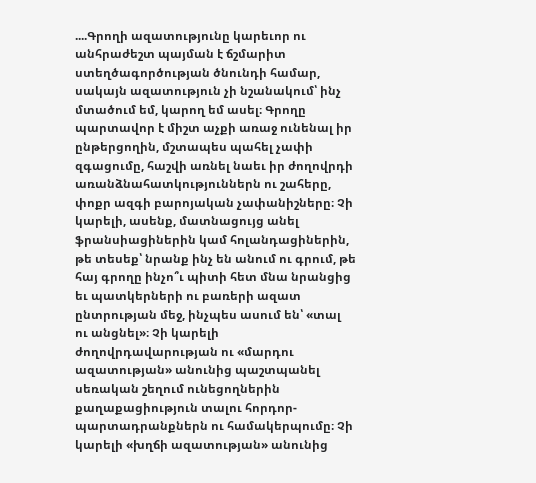....Գրողի ազատությունը կարեւոր ու անհրաժեշտ պայման է ճշմարիտ ստեղծագործության ծնունդի համար, սակայն ազատություն չի նշանակում՝ ինչ մտածում եմ, կարող եմ ասել։ Գրողը պարտավոր է միշտ աչքի առաջ ունենալ իր ընթերցողին, մշտապես պահել չափի զգացումը, հաշվի առնել նաեւ իր ժողովրդի առանձնահատկություններն ու շահերը, փոքր ազգի բարոյական չափանիշները։ Չի կարելի, ասենք, մատնացույց անել ֆրանսիացիներին կամ հոլանդացիներին, թե տեսեք՝ նրանք ինչ են անում ու գրում, թե հայ գրողը ինչո՞ւ պիտի հետ մնա նրանցից եւ պատկերների ու բառերի ազատ ընտրության մեջ, ինչպես ասում են՝ «տալ ու անցնել»։ Չի կարելի ժողովրդավարության ու «մարդու ազատության» անունից պաշտպանել սեռական շեղում ունեցողներին քաղաքացիություն տալու հորդոր-պարտադրանքներն ու համակերպումը։ Չի կարելի «խղճի ազատության» անունից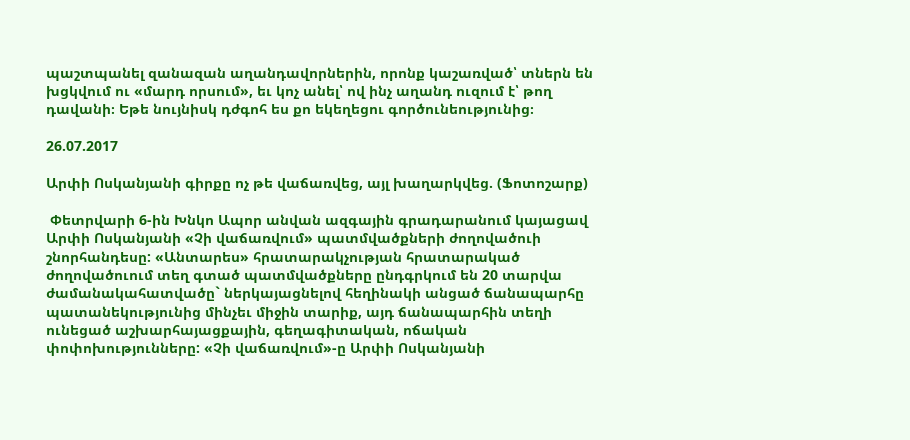պաշտպանել զանազան աղանդավորներին, որոնք կաշառված՝ տներն են խցկվում ու «մարդ որսում», եւ կոչ անել՝ ով ինչ աղանդ ուզում է՝ թող դավանի։ Եթե նույնիսկ դժգոհ ես քո եկեղեցու գործունեությունից։

26.07.2017

Արփի Ոսկանյանի գիրքը ոչ թե վաճառվեց, այլ խաղարկվեց. (Ֆոտոշարք)

 Փետրվարի 6-ին Խնկո Ապոր անվան ազգային գրադարանում կայացավ Արփի Ոսկանյանի «Չի վաճառվում» պատմվածքների ժողովածուի շնորհանդեսը: «Անտարես» հրատարակչության հրատարակած ժողովածուում տեղ գտած պատմվածքները ընդգրկում են 20 տարվա ժամանակահատվածը` ներկայացնելով հեղինակի անցած ճանապարհը պատանեկությունից մինչեւ միջին տարիք, այդ ճանապարհին տեղի ունեցած աշխարհայացքային, գեղագիտական, ոճական փոփոխությունները: «Չի վաճառվում»-ը Արփի Ոսկանյանի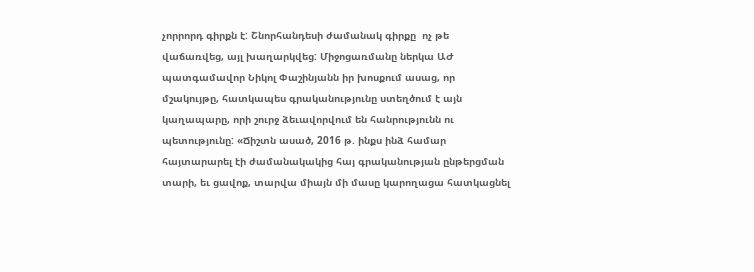չորրորդ գիրքն է: Շնորհանդեսի ժամանակ գիրքը  ոչ թե վաճառվեց, այլ խաղարկվեց: Միջոցառմանը ներկա ԱԺ պատգամավոր Նիկոլ Փաշինյանն իր խոսքում ասաց, որ մշակույթը, հատկապես գրականությունը ստեղծում է այն կաղապարը, որի շուրջ ձեւավորվում են հանրությունն ու պետությունը: «Ճիշտն ասած, 2016 թ. ինքս ինձ համար հայտարարել էի ժամանակակից հայ գրականության ընթերցման տարի, եւ ցավոք, տարվա միայն մի մասը կարողացա հատկացնել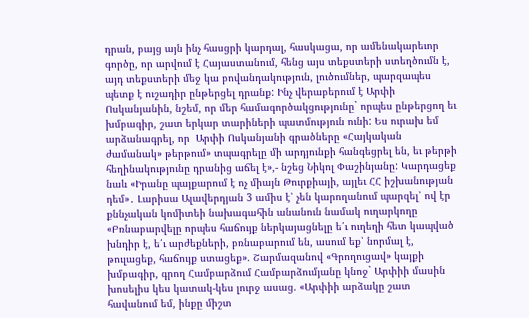դրան, բայց այն ինչ հասցրի կարդալ, հասկացա, որ ամենակարեւոր գործը, որ արվում է Հայաստանում, հենց այս տեքստերի ստեղծումն է, այդ տեքստերի մեջ կա բովանդակություն, լուծումներ, պարզապես պետք է ուշադիր ընթերցել դրանք: Ինչ վերաբերում է Արփի Ոսկանյանին, նշեմ, որ մեր համագործակցությունը` որպես ընթերցող եւ խմբագիր, շատ երկար տարիների պատմություն ունի: Ես ուրախ եմ արձանագրել, որ  Արփի Ոսկանյանի գրածները «Հայկական ժամանակ» թերթում» տպագրելը մի արդյունքի հանգեցրել են, եւ թերթի հեղինակությունը դրանից աճել է»,- նշեց Նիկոլ Փաշինյանը: Կարդացեք նաև «Իրանը պայքարում է ոչ միայն Թուրքիայի, այլեւ ՀՀ իշխանության դեմ»․ Լարիսա Ալավերդյան 3 ամիս է՝ չեն կարողանում պարզել՝ ով էր քննչական կոմիտեի նախագահին անանուն նամակ ուղարկողը «Բռնաբարվելը որպես հաճույք ներկայացնելը ե՛ւ ուղեղի հետ կապված խնդիր է, ե՛ւ արժեքների, բռնաբարում են, ասում եք՝ նորմալ է, թուլացեք, հաճույք ստացեք». Շարմազանով «Գրողուցավ» կայքի խմբագիր, գրող Համբարձում Համբարձումյանը կնոջ` Արփիի մասին խոսելիս կես կատակ-կես լուրջ ասաց. «Արփիի արձակը շատ հավանում եմ, ինքը միշտ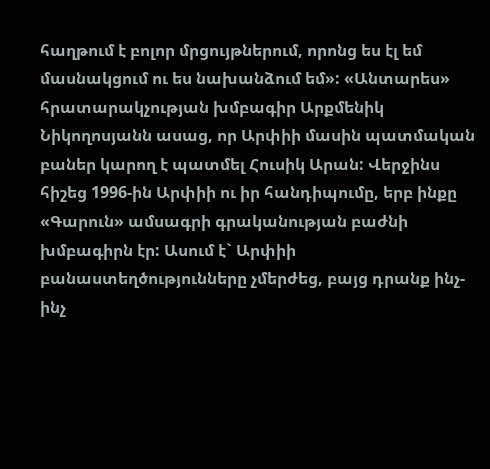հաղթում է բոլոր մրցույթներում, որոնց ես էլ եմ մասնակցում ու ես նախանձում եմ»: «Անտարես» հրատարակչության խմբագիր Արքմենիկ Նիկողոսյանն ասաց, որ Արփիի մասին պատմական բաներ կարող է պատմել Հուսիկ Արան: Վերջինս հիշեց 1996-ին Արփիի ու իր հանդիպումը, երբ ինքը «Գարուն» ամսագրի գրականության բաժնի խմբագիրն էր: Ասում է` Արփիի բանաստեղծությունները չմերժեց, բայց դրանք ինչ-ինչ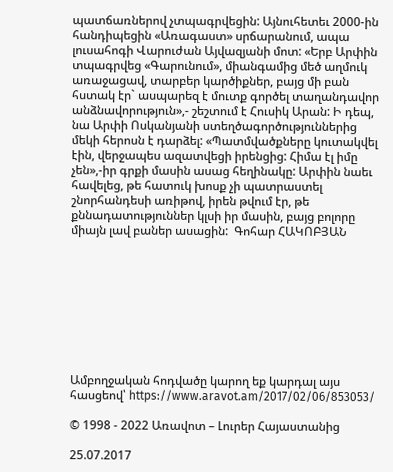պատճառներով չտպագրվեցին: Այնուհետեւ 2000-ին հանդիպեցին «Առագաստ» սրճարանում, ապա լուսահոգի Վարուժան Այվազյանի մոտ: «Երբ Արփին տպագրվեց «Գարունում», միանգամից մեծ աղմուկ առաջացավ, տարբեր կարծիքներ, բայց մի բան հստակ էր` ասպարեզ է մուտք գործել տաղանդավոր անձնավորություն»,- շեշտում է Հուսիկ Արան: Ի դեպ, նա Արփի Ոսկանյանի ստեղծագործություններից մեկի հերոսն է դարձել: «Պատմվածքները կուտակվել էին, վերջապես ազատվեցի իրենցից: Հիմա էլ իմը չեն»,-իր գրքի մասին ասաց հեղինակը: Արփին նաեւ հավելեց, թե հատուկ խոսք չի պատրաստել շնորհանդեսի առիթով, իրեն թվում էր, թե քննադատություններ կլսի իր մասին, բայց բոլորը միայն լավ բաներ ասացին:  Գոհար ՀԱԿՈԲՅԱՆ









Ամբողջական հոդվածը կարող եք կարդալ այս հասցեով՝ https://www.aravot.am/2017/02/06/853053/

© 1998 - 2022 Առավոտ – Լուրեր Հայաստանից

25.07.2017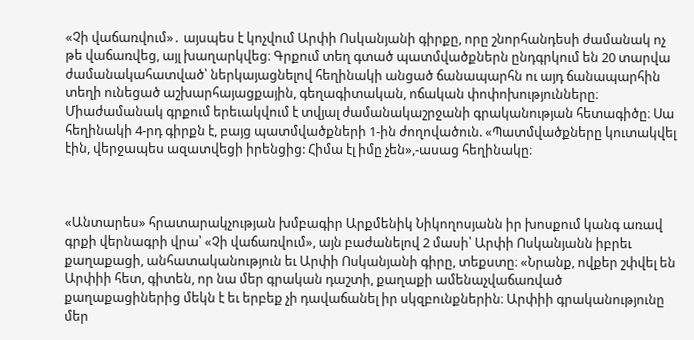«Չի վաճառվում»․ այսպես է կոչվում Արփի Ոսկանյանի գիրքը, որը շնորհանդեսի ժամանակ ոչ թե վաճառվեց, այլ խաղարկվեց։ Գրքում տեղ գտած պատմվածքներն ընդգրկում են 20 տարվա ժամանակահատված՝ ներկայացնելով հեղինակի անցած ճանապարհն ու այդ ճանապարհին տեղի ունեցած աշխարհայացքային, գեղագիտական, ոճական փոփոխությունները։ Միաժամանակ գրքում երեւակվում է տվյալ ժամանակաշրջանի գրականության հետագիծը։ Սա հեղինակի 4-րդ գիրքն է, բայց պատմվածքների 1-ին ժողովածուն. «Պատմվածքները կուտակվել էին, վերջապես ազատվեցի իրենցից: Հիմա էլ իմը չեն»,-ասաց հեղինակը։



«Անտարես» հրատարակչության խմբագիր Արքմենիկ Նիկողոսյանն իր խոսքում կանգ առավ գրքի վերնագրի վրա՝ «Չի վաճառվում», այն բաժանելով 2 մասի՝ Արփի Ոսկանյանն իբրեւ քաղաքացի, անհատականություն եւ Արփի Ոսկանյանի գիրը, տեքստը։ «Նրանք, ովքեր շփվել են Արփիի հետ, գիտեն, որ նա մեր գրական դաշտի, քաղաքի ամենաչվաճառված քաղաքացիներից մեկն է եւ երբեք չի դավաճանել իր սկզբունքներին։ Արփիի գրականությունը մեր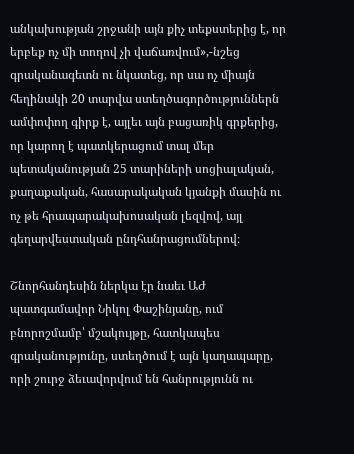անկախության շրջանի այն քիչ տեքստերից է, որ երբեք ոչ մի տողով չի վաճառվում»,-նշեց գրականագետն ու նկատեց, որ սա ոչ միայն հեղինակի 20 տարվա ստեղծագործություններն ամփոփող գիրք է, այլեւ այն բացառիկ գրքերից, որ կարող է պատկերացում տալ մեր պետականության 25 տարիների սոցիալական, քաղաքական, հասարակական կյանքի մասին ու ոչ թե հրապարակախոսական լեզվով, այլ գեղարվեստական ընդհանրացումներով։

Շնորհանդեսին ներկա էր նաեւ ԱԺ պատգամավոր Նիկոլ Փաշինյանը, ում բնորոշմամբ՝ մշակույթը, հատկապես գրականությունը, ստեղծում է այն կաղապարը, որի շուրջ ձեւավորվում են հանրությունն ու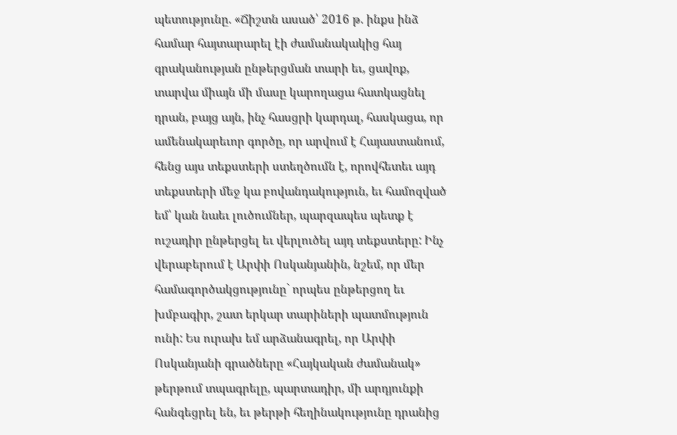պետությունը. «Ճիշտն ասած՝ 2016 թ. ինքս ինձ համար հայտարարել էի ժամանակակից հայ գրականության ընթերցման տարի եւ, ցավոք, տարվա միայն մի մասը կարողացա հատկացնել դրան, բայց այն, ինչ հասցրի կարդալ, հասկացա, որ ամենակարեւոր գործը, որ արվում է Հայաստանում, հենց այս տեքստերի ստեղծումն է, որովհետեւ այդ տեքստերի մեջ կա բովանդակություն, եւ համոզված եմ՝ կան նաեւ լուծումներ, պարզապես պետք է ուշադիր ընթերցել եւ վերլուծել այդ տեքստերը: Ինչ վերաբերում է Արփի Ոսկանյանին, նշեմ, որ մեր համագործակցությունը` որպես ընթերցող եւ խմբագիր, շատ երկար տարիների պատմություն ունի: Ես ուրախ եմ արձանագրել, որ Արփի Ոսկանյանի գրածները «Հայկական ժամանակ» թերթում տպագրելը, պարտադիր, մի արդյունքի հանգեցրել են, եւ թերթի հեղինակությունը դրանից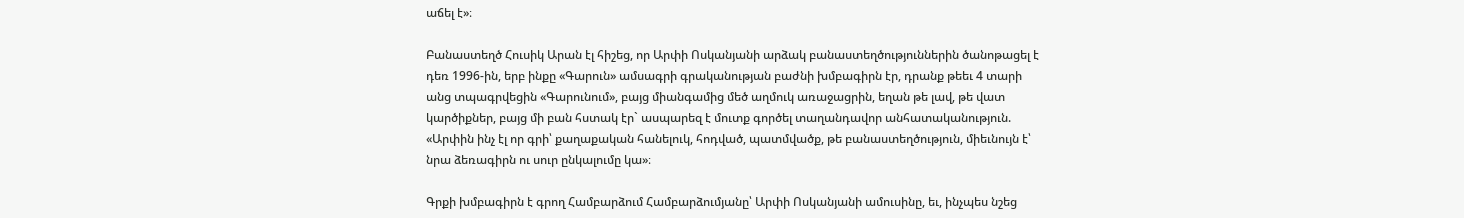աճել է»։

Բանաստեղծ Հուսիկ Արան էլ հիշեց, որ Արփի Ոսկանյանի արձակ բանաստեղծություններին ծանոթացել է դեռ 1996-ին, երբ ինքը «Գարուն» ամսագրի գրականության բաժնի խմբագիրն էր, դրանք թեեւ 4 տարի անց տպագրվեցին «Գարունում», բայց միանգամից մեծ աղմուկ առաջացրին, եղան թե լավ, թե վատ կարծիքներ, բայց մի բան հստակ էր` ասպարեզ է մուտք գործել տաղանդավոր անհատականություն. «Արփին ինչ էլ որ գրի՝ քաղաքական հանելուկ, հոդված, պատմվածք, թե բանաստեղծություն, միեւնույն է՝ նրա ձեռագիրն ու սուր ընկալումը կա»։

Գրքի խմբագիրն է գրող Համբարձում Համբարձումյանը՝ Արփի Ոսկանյանի ամուսինը, եւ, ինչպես նշեց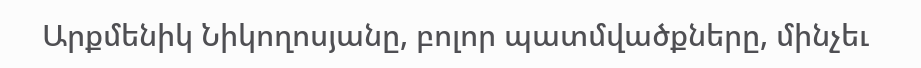Արքմենիկ Նիկողոսյանը, բոլոր պատմվածքները, մինչեւ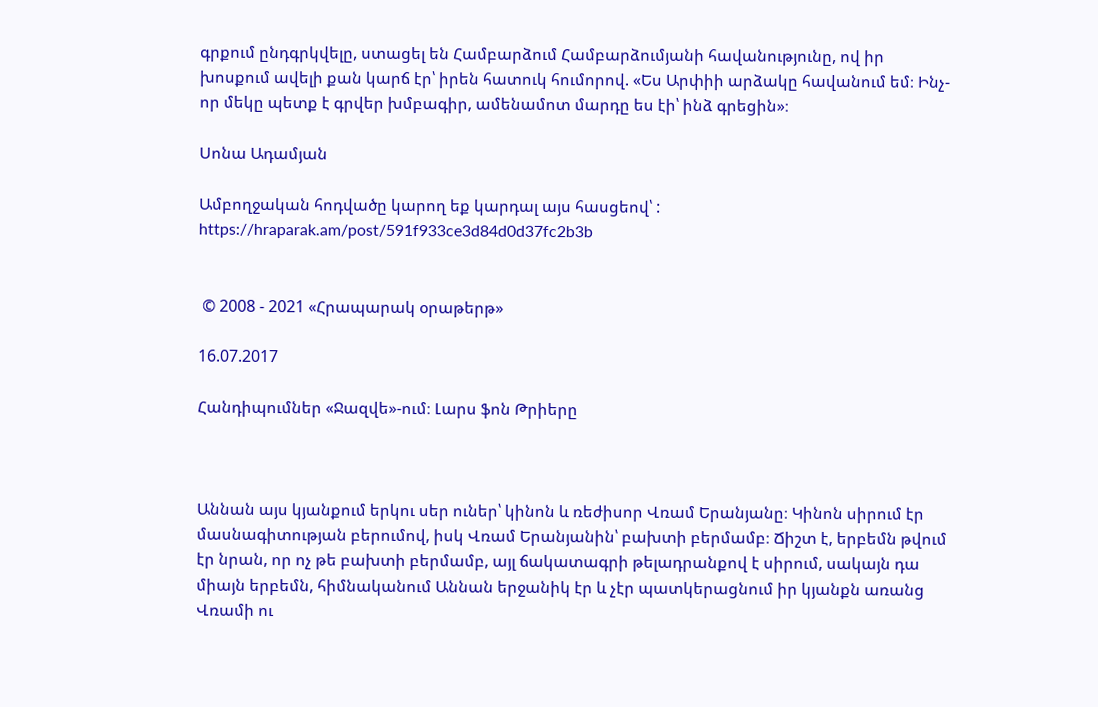գրքում ընդգրկվելը, ստացել են Համբարձում Համբարձումյանի հավանությունը, ով իր խոսքում ավելի քան կարճ էր՝ իրեն հատուկ հումորով. «Ես Արփիի արձակը հավանում եմ։ Ինչ-որ մեկը պետք է գրվեր խմբագիր, ամենամոտ մարդը ես էի՝ ինձ գրեցին»։

Սոնա Ադամյան

Ամբողջական հոդվածը կարող եք կարդալ այս հասցեով՝ : https://hraparak.am/post/591f933ce3d84d0d37fc2b3b


 © 2008 - 2021 «Հրապարակ օրաթերթ»

16.07.2017

Հանդիպումներ «Ջազվե»-ում։ Լարս ֆոն Թրիերը



Աննան այս կյանքում երկու սեր ուներ՝ կինոն և ռեժիսոր Վռամ Երանյանը։ Կինոն սիրում էր մասնագիտության բերումով, իսկ Վռամ Երանյանին՝ բախտի բերմամբ։ Ճիշտ է, երբեմն թվում էր նրան, որ ոչ թե բախտի բերմամբ, այլ ճակատագրի թելադրանքով է սիրում, սակայն դա միայն երբեմն, հիմնականում Աննան երջանիկ էր և չէր պատկերացնում իր կյանքն առանց Վռամի ու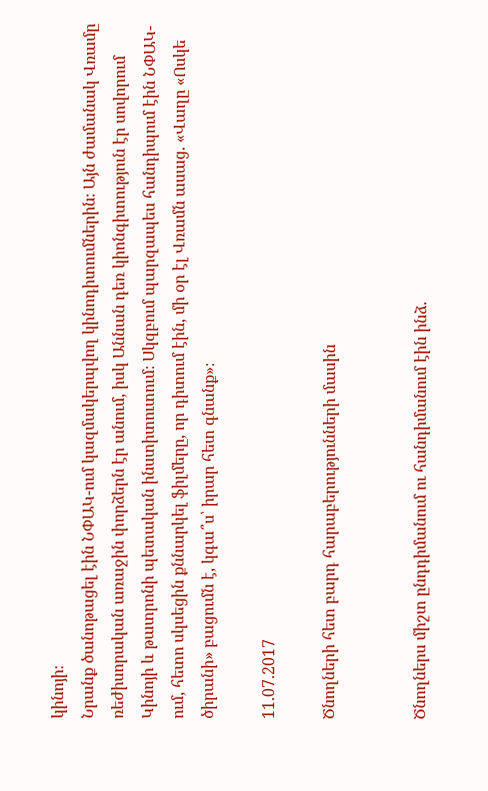կինոյի։
Նրանք ծանոթացել էին ՆՓԱԿ-ում կազմակերպվող կինոդիտումներին։ Այն ժամանակ Վռամը ռեժիսորական առաջին փորձերն էր անում, իսկ Աննան դեռ կիոնգիտություն էր սովորում Կինոյի և թատրոնի պետական ինստիտուտում։ Սկզբում պարզապես հանդիպում էին ՆՓԱԿ-ում, հետո սկսեցին քննարկել ֆիլմերը, որ դիտում էին, մի օր էլ Վռամն ասաց. «Վաղը «Ոսկե ծիրանի» բացումն է, կգա՞ս՝ իրար հետ գնանք»։

11.07.2017

Ծնողների հետ բարդ հարաբերությունների մասին


Ծնողներս միշտ ընդդիմանում ու հանդիմանում էին ինձ.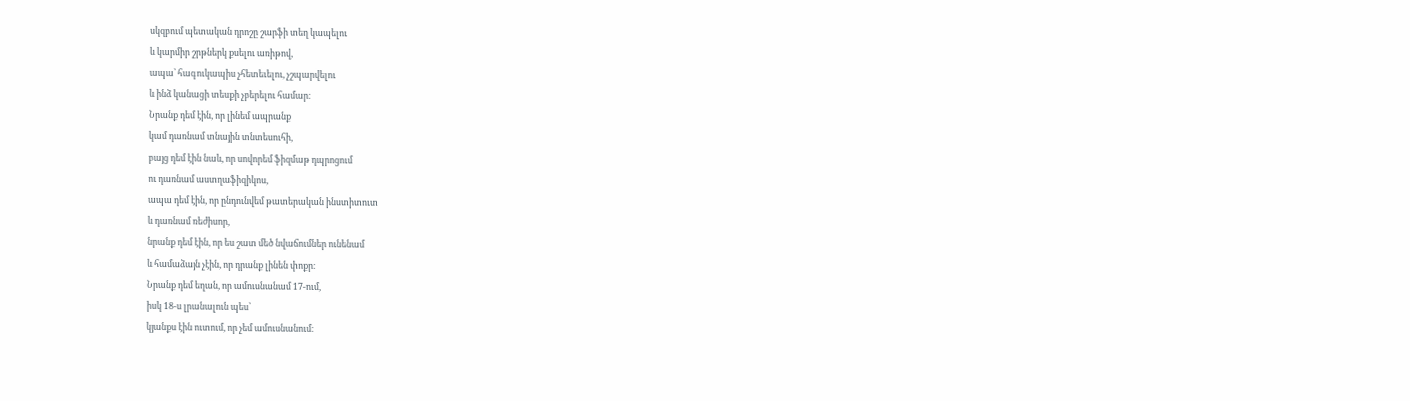սկզբում պետական դրոշը շարֆի տեղ կապելու
և կարմիր շրթներկ քսելու առիթով,
ապա՝ հագուկապիս չհետեւելու, չշպարվելու
և ինձ կանացի տեսքի չբերելու համար։
Նրանք դեմ էին, որ լինեմ ապրանք
կամ դառնամ տնային տնտեսուհի,
բայց դեմ էին նաև, որ սովորեմ ֆիզմաթ դպրոցում
ու դառնամ աստղաֆիզիկոս,
ապա դեմ էին, որ ընդունվեմ թատերական ինստիտուտ
և դառնամ ռեժիսոր,
նրանք դեմ էին, որ ես շատ մեծ նվաճումներ ունենամ
և համաձայն չէին, որ դրանք լինեն փոքր։
Նրանք դեմ եղան, որ ամուսնանամ 17-ում,
իսկ 18-ս լրանալուն պես՝
կյանքս էին ուտում, որ չեմ ամուսնանում։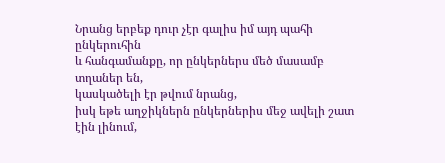Նրանց երբեք դուր չէր գալիս իմ այդ պահի ընկերուհին
և հանգամանքը, որ ընկերներս մեծ մասամբ տղաներ են,
կասկածելի էր թվում նրանց,
իսկ եթե աղջիկներն ընկերներիս մեջ ավելի շատ էին լինում,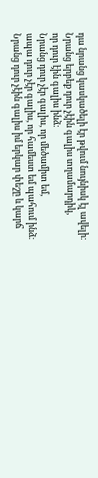դա նրանց կասկածելի էր թվում նույնիսկ էլ ավելի։
Նրանց երբեք դուր չէին գալիս տղամարդիկ,
որ դուր էին գալիս ինձ։
Նրանց դուր չէր գալիս, որ մեծամիտ եմ,
ապա դուր չէր գալիս, որ համեստ եմ պահում ինձ։
Նրանց դուր չէին գալիս իմ երկար փեշը և կարճ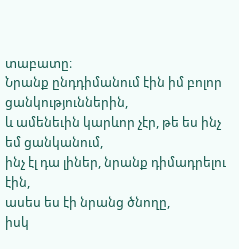տաբատը։
Նրանք ընդդիմանում էին իմ բոլոր ցանկություններին,
և ամենեւին կարևոր չէր, թե ես ինչ եմ ցանկանում,
ինչ էլ դա լիներ, նրանք դիմադրելու էին,
ասես ես էի նրանց ծնողը,
իսկ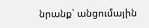նրանք՝ անցումային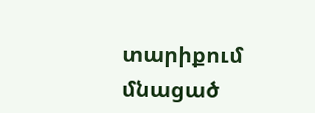տարիքում մնացած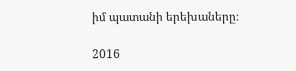իմ պատանի երեխաները։

2016